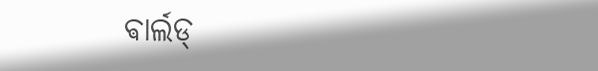ଵାର୍ଲଡ୍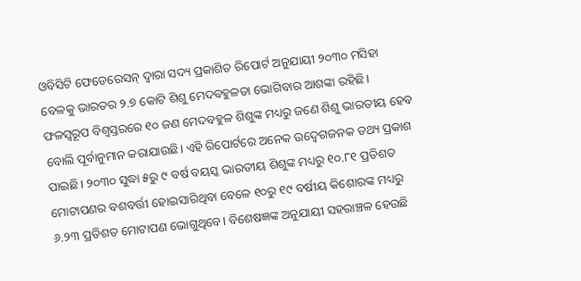ଓବିସିଟି ଫେଡେରେସନ୍ ଦ୍ବାରା ସଦ୍ୟ ପ୍ରକାଶିତ ରିପୋର୍ଟ ଅନୁଯାୟୀ ୨୦୩୦ ମସିହା ବେଳକୁ ଭାରତର ୨.୭ କୋଟି ଶିଶୁ ମେଦବହୁଳତା ଭୋଗିବାର ଆଶଙ୍କା ରହିଛି। ଫଳସ୍ବରୂପ ବିଶ୍ବସ୍ତରରେ ୧୦ ଜଣ ମେଦବହୁଳ ଶିଶୁଙ୍କ ମଧ୍ୟରୁ ଜଣେ ଶିଶୁ ଭାରତୀୟ ହେବ ବୋଲି ପୂର୍ବାନୁମାନ କରାଯାଉଛି। ଏହି ରିପୋର୍ଟରେ ଅନେକ ଉଦ୍ବେଗଜନକ ତଥ୍ୟ ପ୍ରକାଶ ପାଇଛି। ୨୦୩୦ ସୁଦ୍ଧା ୫ରୁ ୯ ବର୍ଷ ବୟସ୍କ ଭାରତୀୟ ଶିଶୁଙ୍କ ମଧ୍ୟରୁ ୧୦.୮୧ ପ୍ରତିଶତ ମୋଟାପଣର ବଶବର୍ତ୍ତୀ ହୋଇସାରିଥିବା ବେଳେ ୧୦ରୁ ୧୯ ବର୍ଷୀୟ କିଶୋରଙ୍କ ମଧ୍ୟରୁ ୬.୨୩ ପ୍ରତିଶତ ମୋଟାପଣ ଭୋଗୁଥିବେ। ବିଶେଷଜ୍ଞଙ୍କ ଅନୁଯାୟୀ ସହରାଞ୍ଚଳ ହେଉଛି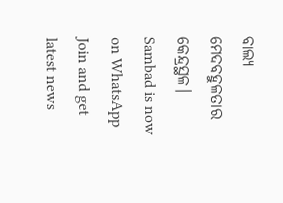ବାଲ୍ୟ ମେଦବହୁଳତାର କେନ୍ଦ୍ରସ୍ଥଳ।
Sambad is now on WhatsApp
Join and get latest news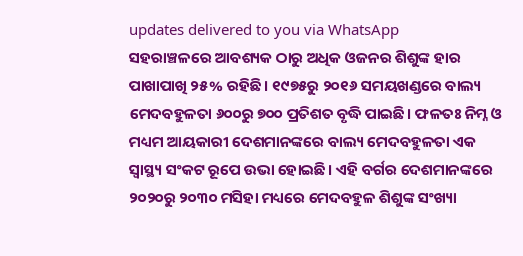updates delivered to you via WhatsApp
ସହରାଞ୍ଚଳରେ ଆବଶ୍ୟକ ଠାରୁ ଅଧିକ ଓଜନର ଶିଶୁଙ୍କ ହାର ପାଖାପାଖି ୨୫% ରହିଛି। ୧୯୭୫ରୁ ୨୦୧୬ ସମୟଖଣ୍ଡରେ ବାଲ୍ୟ ମେଦବହୁଳତା ୬୦୦ରୁ ୭୦୦ ପ୍ରତିଶତ ବୃଦ୍ଧି ପାଇଛି। ଫଳତଃ ନିମ୍ନ ଓ ମଧ୍ୟମ ଆୟକାରୀ ଦେଶମାନଙ୍କରେ ବାଲ୍ୟ ମେଦବହୁଳତା ଏକ ସ୍ବାସ୍ଥ୍ୟ ସଂକଟ ରୂପେ ଉଭା ହୋଇଛି। ଏହି ବର୍ଗର ଦେଶମାନଙ୍କରେ ୨୦୨୦ରୁ ୨୦୩୦ ମସିହା ମଧ୍ୟରେ ମେଦବହୁଳ ଶିଶୁଙ୍କ ସଂଖ୍ୟା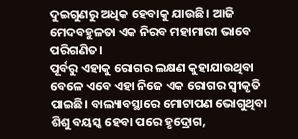ଦୁଇଗୁଣରୁ ଅଧିକ ହେବାକୁ ଯାଉଛି। ଆଜି ମେଦବହୁଳତା ଏକ ନିରବ ମହାମାରୀ ଭାବେ ପରିଗଣିତ।
ପୂର୍ବରୁ ଏହାକୁ ରୋଗର ଲକ୍ଷଣ କୁହାଯାଉଥିବା ବେଳେ ଏବେ ଏହା ନିଜେ ଏକ ରୋଗର ସ୍ବୀକୃତି ପାଇଛି। ବାଲ୍ୟାବସ୍ଥାରେ ମୋଟାପଣ ଭୋଗୁଥିବା ଶିଶୁ ବୟସ୍କ ହେବା ପରେ ହୃଦ୍ରୋଗ,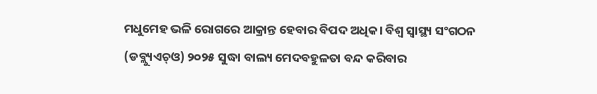ମଧୁମେହ ଭଳି ରୋଗରେ ଆକ୍ରାନ୍ତ ହେବାର ବିପଦ ଅଧିକ। ବିଶ୍ବ ସ୍ବାସ୍ଥ୍ୟ ସଂଗଠନ (ଡବ୍ଲ୍ୟୁଏଚ୍ଓ) ୨୦୨୫ ସୁଦ୍ଧା ବାଲ୍ୟ ମେଦବହୁଳତା ବନ୍ଦ କରିବାର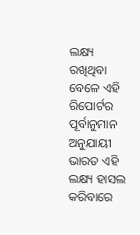ଲକ୍ଷ୍ୟ ରଖିଥିବା ବେଳେ ଏହି ରିପୋର୍ଟର ପୂର୍ବାନୁମାନ ଅନୁଯାୟୀ ଭାରତ ଏହି ଲକ୍ଷ୍ୟ ହାସଲ କରିବାରେ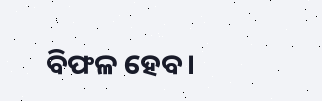ବିଫଳ ହେବ।